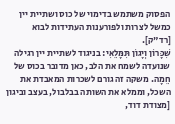הפסוק משתמש בדימוי של כוס ושתיית יין כמשל לצרות ולפורענות העתידות לבוא [רד"ק].
שִׁכָּרוֹן וְיָגוֹן תִּמָּלֵאִי: בניגוד לשתיית יין רגילה שנועדה לשמח את הלב, כאן מדובר בכוס של חֵמָה. משקה זה גורם לשכרות המאבדת את השכל, וממלא את השותה בבלבול, בעצב וביגון [מצודת דוד,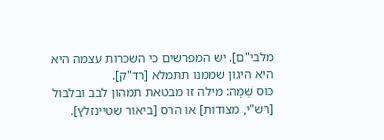מלבי"ם]. יש המפרשים כי השכרות עצמה היא היא היגון שממנו תתמלא [רד"ק].
כּוֹס שַׁמָּה: מילה זו מבטאת תמהון לבב ובלבול [רש"י, מצודות] או הרס [ביאור שטיינזלץ].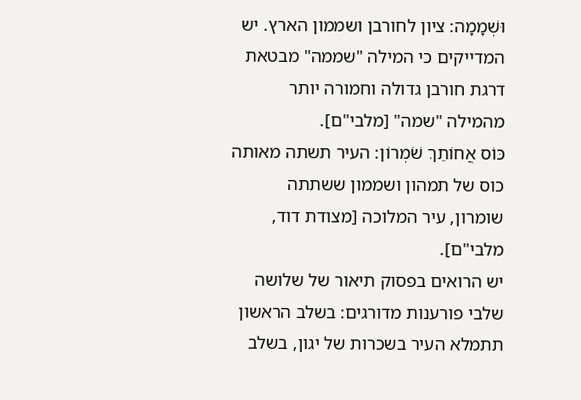וּשְׁמָמָה: ציון לחורבן ושממון הארץ. יש המדייקים כי המילה "שממה" מבטאת דרגת חורבן גדולה וחמורה יותר מהמילה "שמה" [מלבי"ם].
כּוֹס אֲחוֹתֵךְ שֹׁמְרוֹן: העיר תשתה מאותה כוס של תמהון ושממון ששתתה שומרון, עיר המלוכה [מצודת דוד, מלבי"ם].
יש הרואים בפסוק תיאור של שלושה שלבי פורענות מדורגים: בשלב הראשון תתמלא העיר בשכרות של יגון, בשלב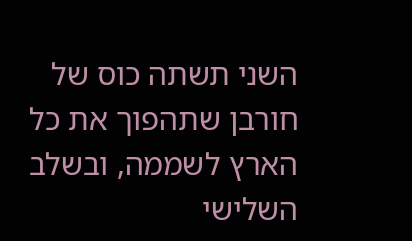השני תשתה כוס של חורבן שתהפוך את כל הארץ לשממה, ובשלב השלישי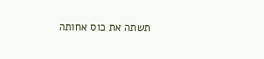תשתה את כוס אחותה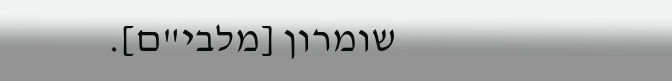שומרון [מלבי"ם].